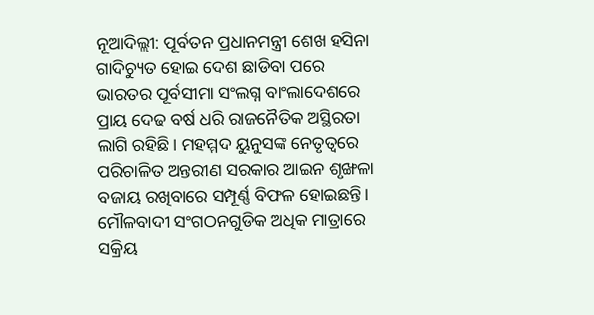ନୂଆଦିଲ୍ଲୀ: ପୂର୍ବତନ ପ୍ରଧାନମନ୍ତ୍ରୀ ଶେଖ ହସିନା ଗାଦିଚ୍ୟୁତ ହୋଇ ଦେଶ ଛାଡିବା ପରେ ଭାରତର ପୂର୍ବସୀମା ସଂଲଗ୍ନ ବାଂଲାଦେଶରେ ପ୍ରାୟ ଦେଢ ବର୍ଷ ଧରି ରାଜନୈତିକ ଅସ୍ଥିରତା ଲାଗି ରହିଛି। ମହମ୍ମଦ ୟୁନୁସଙ୍କ ନେତୃତ୍ବରେ ପରିଚାଳିତ ଅନ୍ତରୀଣ ସରକାର ଆଇନ ଶୃଙ୍ଖଳା ବଜାୟ ରଖିବାରେ ସମ୍ପୂର୍ଣ୍ଣ ବିଫଳ ହୋଇଛନ୍ତି। ମୌଳବାଦୀ ସଂଗଠନଗୁଡିକ ଅଧିକ ମାତ୍ରାରେ ସକ୍ରିୟ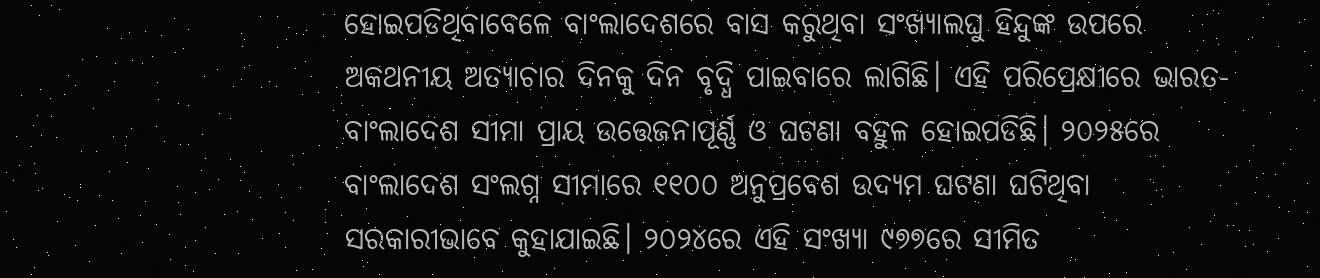ହୋଇପଡିଥିବାବେଳେ ବାଂଲାଦେଶରେ ବାସ କରୁଥିବା ସଂଖ୍ୟାଲଘୁ ହିନ୍ଦୁଙ୍କ ଉପରେ ଅକଥନୀୟ ଅତ୍ୟାଚାର ଦିନକୁ ଦିନ ବୃଦ୍ଧି ପାଇବାରେ ଲାଗିଛି। ଏହି ପରିପ୍ରେକ୍ଷୀରେ ଭାରତ-ବାଂଲାଦେଶ ସୀମା ପ୍ରାୟ ଉତ୍ତେଜନାପୂର୍ଣ୍ଣ ଓ ଘଟଣା ବହୁଳ ହୋଇପଡିଛି। ୨୦୨୫ରେ ବାଂଲାଦେଶ ସଂଲଗ୍ନ ସୀମାରେ ୧୧୦୦ ଅନୁପ୍ରବେଶ ଉଦ୍ୟମ ଘଟଣା ଘଟିଥିବା ସରକାରୀଭାବେ କୁହାଯାଇଛି। ୨୦୨୪ରେ ଏହି ସଂଖ୍ୟା ୯୭୭ରେ ସୀମିତ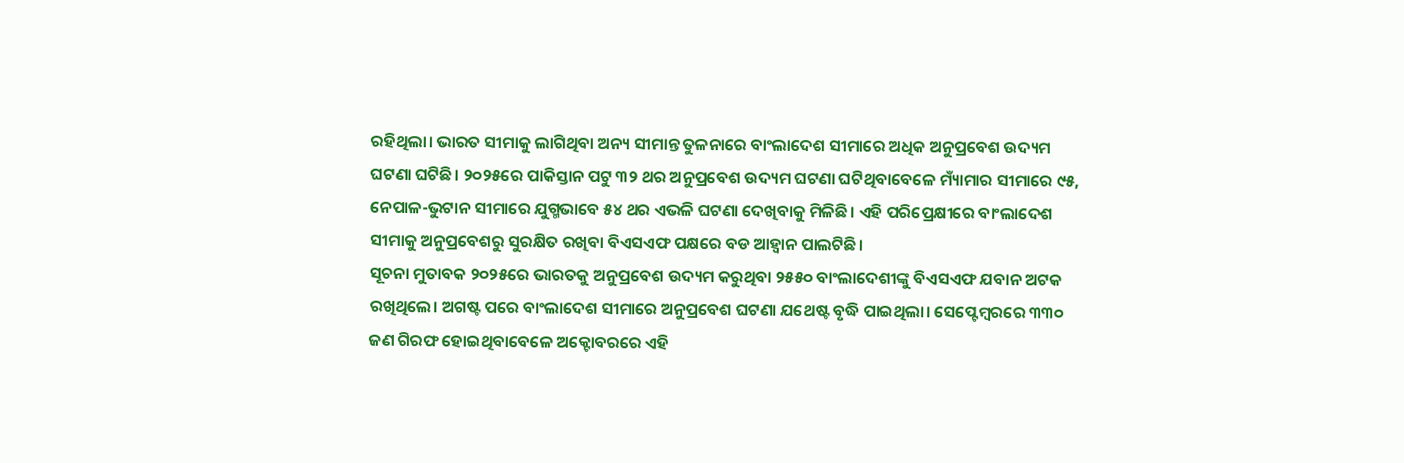ରହିଥିଲା। ଭାରତ ସୀମାକୁ ଲାଗିଥିବା ଅନ୍ୟ ସୀମାନ୍ତ ତୁଳନାରେ ବାଂଲାଦେଶ ସୀମାରେ ଅଧିକ ଅନୁପ୍ରବେଶ ଉଦ୍ୟମ ଘଟଣା ଘଟିଛି। ୨୦୨୫ରେ ପାକିସ୍ତାନ ପଟୁ ୩୨ ଥର ଅନୁପ୍ରବେଶ ଉଦ୍ୟମ ଘଟଣା ଘଟିଥିବାବେଳେ ମ୍ୟାଁମାର ସୀମାରେ ୯୫, ନେପାଳ-ଭୁଟାନ ସୀମାରେ ଯୁଗ୍ମଭାବେ ୫୪ ଥର ଏଭଳି ଘଟଣା ଦେଖିବାକୁ ମିଳିଛି। ଏହି ପରିପ୍ରେକ୍ଷୀରେ ବାଂଲାଦେଶ ସୀମାକୁ ଅନୁପ୍ରବେଶରୁ ସୁରକ୍ଷିତ ରଖିବା ବିଏସଏଫ ପକ୍ଷରେ ବଡ ଆହ୍ବାନ ପାଲଟିଛି।
ସୂଚନା ମୁତାବକ ୨୦୨୫ରେ ଭାରତକୁ ଅନୁପ୍ରବେଶ ଉଦ୍ୟମ କରୁଥିବା ୨୫୫୦ ବାଂଲାଦେଶୀଙ୍କୁ ବିଏସଏଫ ଯବାନ ଅଟକ ରଖିଥିଲେ। ଅଗଷ୍ଟ ପରେ ବାଂଲାଦେଶ ସୀମାରେ ଅନୁପ୍ରବେଶ ଘଟଣା ଯଥେଷ୍ଟ ବୃଦ୍ଧି ପାଇଥିଲା। ସେପ୍ଟେମ୍ବରରେ ୩୩୦ ଜଣ ଗିରଫ ହୋଇଥିବାବେଳେ ଅକ୍ଟୋବରରେ ଏହି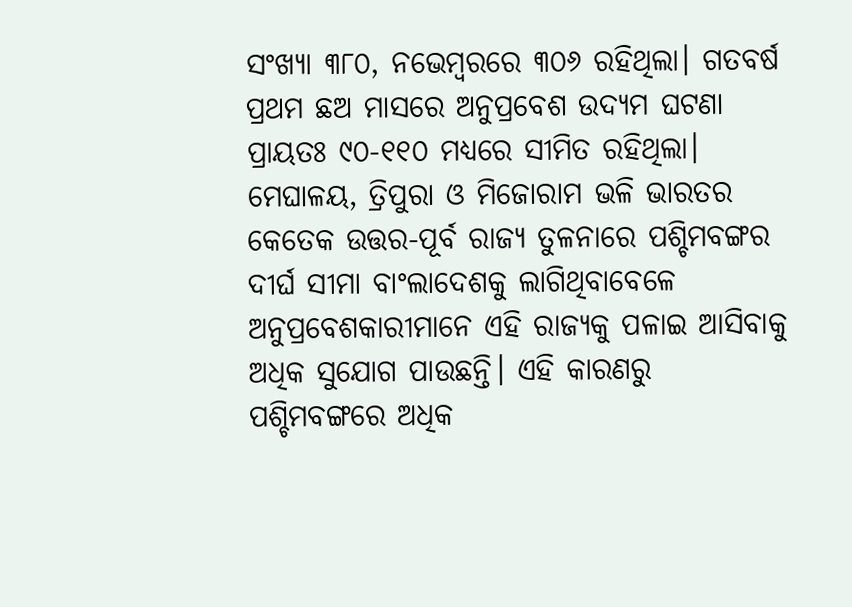ସଂଖ୍ୟା ୩୮୦, ନଭେମ୍ବରରେ ୩୦୬ ରହିଥିଲା। ଗତବର୍ଷ ପ୍ରଥମ ଛଅ ମାସରେ ଅନୁପ୍ରବେଶ ଉଦ୍ୟମ ଘଟଣା ପ୍ରାୟତଃ ୯୦-୧୧୦ ମଧ୍ୟରେ ସୀମିତ ରହିଥିଲା। ମେଘାଳୟ, ତ୍ରିପୁରା ଓ ମିଜୋରାମ ଭଳି ଭାରତର କେତେକ ଉତ୍ତର-ପୂର୍ବ ରାଜ୍ୟ ତୁଳନାରେ ପଶ୍ଚିମବଙ୍ଗର ଦୀର୍ଘ ସୀମା ବାଂଲାଦେଶକୁ ଲାଗିଥିବାବେଳେ ଅନୁପ୍ରବେଶକାରୀମାନେ ଏହି ରାଜ୍ୟକୁ ପଳାଇ ଆସିବାକୁ ଅଧିକ ସୁଯୋଗ ପାଉଛନ୍ତି। ଏହି କାରଣରୁ ପଶ୍ଚିମବଙ୍ଗରେ ଅଧିକ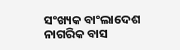ସଂଖ୍ୟକ ବାଂଲାଦେଶ ନାଗରିକ ବାସ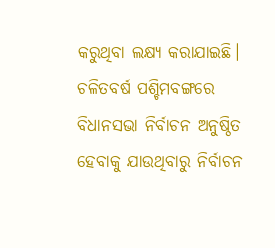କରୁଥିବା ଲକ୍ଷ୍ୟ କରାଯାଇଛି। ଚଳିତବର୍ଷ ପଶ୍ଚିମବଙ୍ଗରେ ବିଧାନସଭା ନିର୍ବାଚନ ଅନୁଷ୍ଠିତ ହେବାକୁ ଯାଉଥିବାରୁ ନିର୍ବାଚନ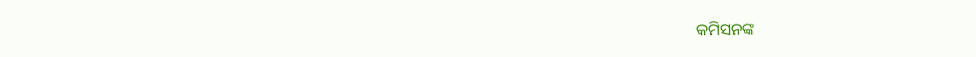କମିସନଙ୍କ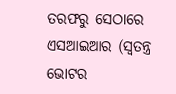ତରଫରୁ ସେଠାରେ ଏସଆଇଆର (ସ୍ବତନ୍ତ୍ର ଭୋଟର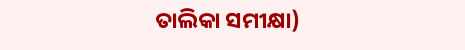ତାଲିକା ସମୀକ୍ଷା)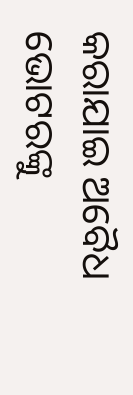କରାଯାଇ ଅବୈଧ ଭୋଟରଙ୍କୁ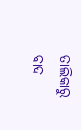ତାଲିକାରୁ ବାଦ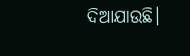ଦିଆଯାଉଛି।